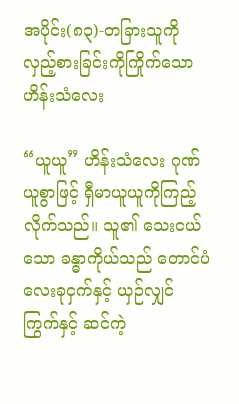အပိုင်း(၈၃)-တခြားသူကို လှည့်စားခြင်းကိုကြိုက်သော ဟိန်းသံလေး

“ယူယူ” ဟိန်းသံလေး ဂုဏ်ယူစွာဖြင့် ရှီမာယူယူကိုကြည့်လိုက်သည်။ သူ၏ သေးငယ်သော ခန္ဓာကိုယ်သည် တောင်ပံလေးခုငှက်နှင့် ယှဉ်လျှင် ကြွက်နှင့် ဆင်ကဲ့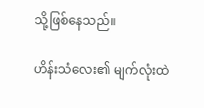သို့ဖြစ်နေသည်။

ဟိန်းသံလေး၏ မျက်လုံးထဲ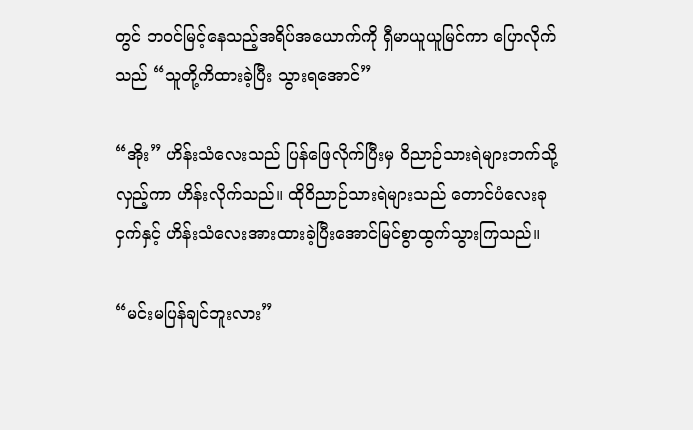တွင် ဘဝင်မြင့်နေသည့်အရိပ်အယောက်ကို ရှီမာယူယူမြင်ကာ ပြောလိုက်သည် “သူတို့ကိထားခဲ့ပြီး သွားရအောင်”

“အိုး” ဟိန်းသံလေးသည် ပြန်ဖြေလိုက်ပြီးမှ ဝိညာဉ်သားရဲများဘက်သို့လှည့်ကာ ဟိန်းလိုက်သည်။ ထိုဝိညာဉ်သားရဲများသည် တောင်ပံလေးခုငှက်နှင့် ဟိန်းသံလေးအားထားခဲ့ပြီးအောင်မြင်စွာထွက်သွားကြသည်။

“မင်းမပြန်ချင်ဘူးလား”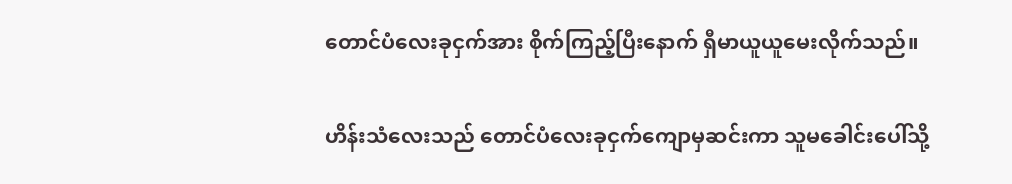တောင်ပံလေးခုငှက်အား စိုက်ကြည့်ပြီးနောက် ရှီမာယူယူမေးလိုက်သည်။

ဟိန်းသံလေးသည် တောင်ပံလေးခုငှက်ကျောမှဆင်းကာ သူမခေါင်းပေါ်သို့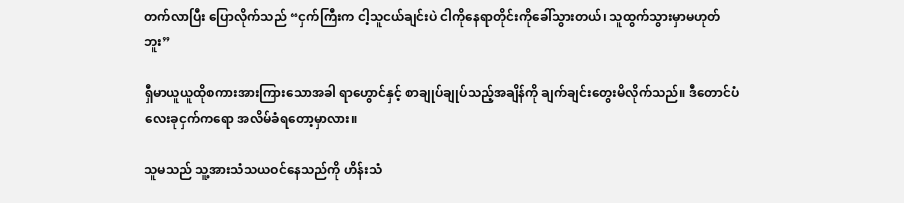တက်လာပြီး ပြောလိုက်သည် “ငှက်ကြီးက ငါ့သူငယ်ချင်းပဲ ငါကိုနေရာတိုင်းကိုခေါ်သွားတယ်၊ သူထွက်သွားမှာမဟုတ်ဘူး”

ရှီမာယူယူထိုစကားအားကြားသောအခါ ရာဟွောင်နှင့် စာချုပ်ချုပ်သည့်အချိန်ကို ချက်ချင်းတွေးမိလိုက်သည်။ ဒီတောင်ပံလေးခုငှက်ကရော အလိမ်ခံရတော့မှာလား။

သူမသည် သူ့အားသံသယဝင်နေသည်ကို ဟိန်းသံ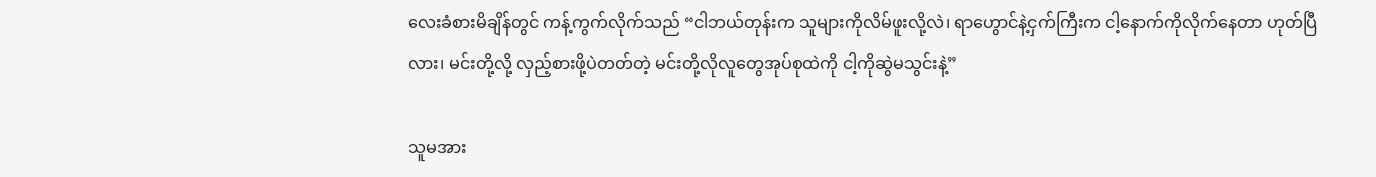လေးခံစားမိချိန်တွင် ကန့်ကွက်လိုက်သည် “ငါဘယ်တုန်းက သူများကိုလိမ်ဖူးလို့လဲ၊ ရာဟွောင်နဲ့ငှက်ကြီးက ငါ့နောက်ကိုလိုက်နေတာ ဟုတ်ပြီလား၊ မင်းတို့လို့ လှည့်စားဖို့ပဲတတ်တဲ့ မင်းတို့လိုလူတွေအုပ်စုထဲကို ငါ့ကိုဆွဲမသွင်းနဲ့”

သူမအား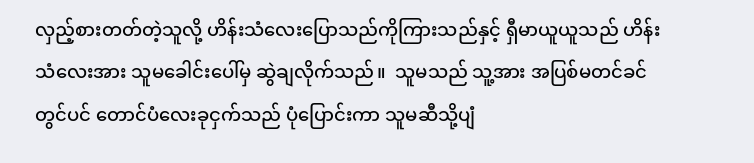လှည့်စားတတ်တဲ့သူလို့ ဟိန်းသံလေးပြောသည်ကိုကြားသည်နှင့် ရှီမာယူယူသည် ဟိန်းသံလေးအား သူမခေါင်းပေါ်မှ ဆွဲချလိုက်သည်။  သူမသည် သူ့အား အပြစ်မတင်ခင်တွင်ပင် တောင်ပံလေးခုငှက်သည် ပုံပြောင်းကာ သူမဆီသို့ပျံ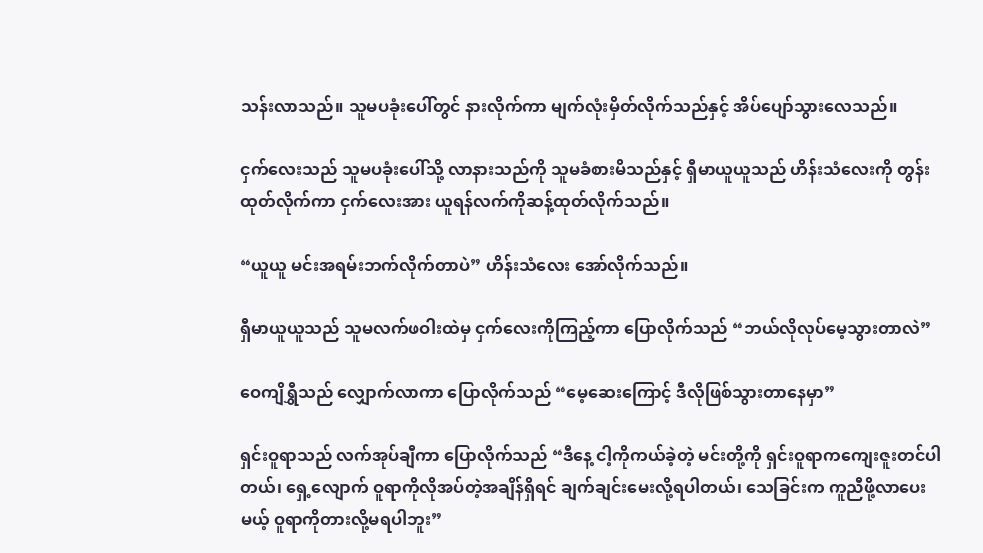သန်းလာသည်။ သူမပခုံးပေါ်တွင် နားလိုက်ကာ မျက်လုံးမှိတ်လိုက်သည်နှင့် အိပ်ပျော်သွားလေသည်။

ငှက်လေးသည် သူမပခုံးပေါ်သို့ လာနားသည်ကို သူမခံစားမိသည်နှင့် ရှီမာယူယူသည် ဟိန်းသံလေးကို တွန်းထုတ်လိုက်ကာ ငှက်လေးအား ယူရန်လက်ကိုဆန့်ထုတ်လိုက်သည်။

“ယူယူ မင်းအရမ်းဘက်လိုက်တာပဲ” ဟိန်းသံလေး အော်လိုက်သည်။

ရှီမာယူယူသည် သူမလက်ဖဝါးထဲမှ ငှက်လေးကိုကြည့်ကာ ပြောလိုက်သည် “ဘယ်လိုလုပ်မေ့သွားတာလဲ”

ဝေကျိရွှီသည် လျှောက်လာကာ ပြောလိုက်သည် “မေ့ဆေးကြောင့် ဒီလိုဖြစ်သွားတာနေမှာ”

ရှင်းဝူရာသည် လက်အုပ်ချီကာ ပြောလိုက်သည် “ဒီနေ့ ငါ့ကိုကယ်ခဲ့တဲ့ မင်းတို့ကို ရှင်းဝူရာကကျေးဇူးတင်ပါတယ်၊ ရှေ့လျောက် ဝူရာကိုလိုအပ်တဲ့အချိန်ရှိရင် ချက်ချင်းမေးလို့ရပါတယ်၊ သေခြင်းက ကူညီဖို့လာပေးမယ့် ဝူရာကိုတားလို့မရပါဘူး”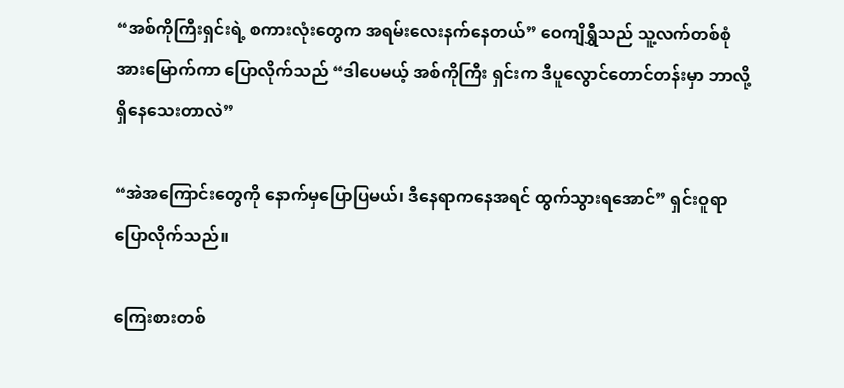“အစ်ကိုကြီးရှင်းရဲ့ စကားလုံးတွေက အရမ်းလေးနက်နေတယ်” ဝေကျိရွှီသည် သူ့လက်တစ်စုံအားမြောက်ကာ ပြောလိုက်သည် “ဒါပေမယ့် အစ်ကိုကြီး ရှင်းက ဒီပူလွောင်တောင်တန်းမှာ ဘာလို့ရှိနေသေးတာလဲ”

“အဲအကြောင်းတွေကို နောက်မှပြောပြမယ်၊ ဒီနေရာကနေအရင် ထွက်သွားရအောင်” ရှင်းဝူရာပြောလိုက်သည်။

ကြေးစားတစ်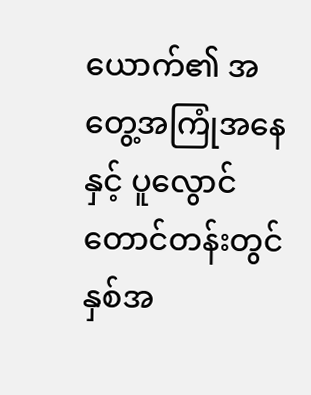ယောက်၏ အတွေ့အကြုံအနေနှင့် ပူလွောင်တောင်တန်းတွင် နှစ်အ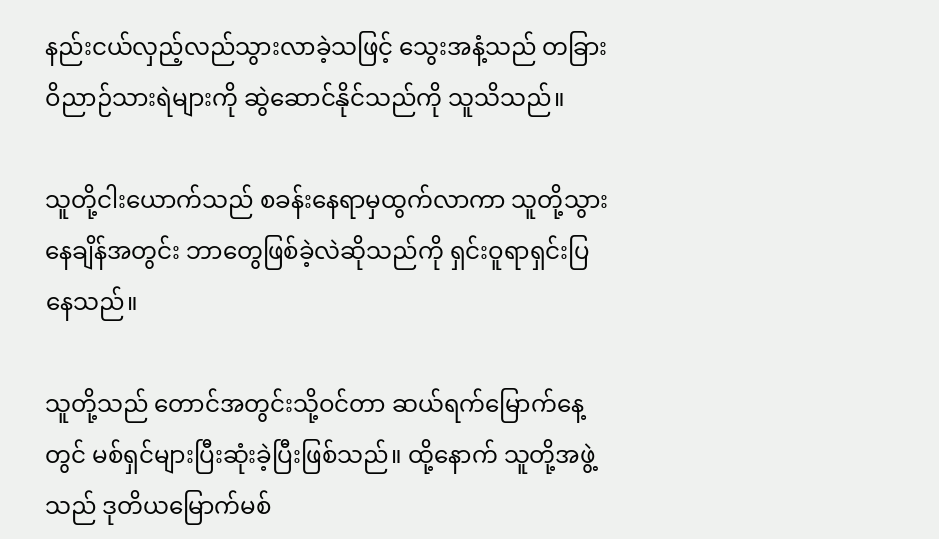နည်းငယ်လှည့်လည်သွားလာခဲ့သဖြင့် သွေးအနံ့သည် တခြားဝိညာဉ်သားရဲများကို ဆွဲဆောင်နိုင်သည်ကို သူသိသည်။

သူတို့ငါးယောက်သည် စခန်းနေရာမှထွက်လာကာ သူတို့သွားနေချိန်အတွင်း ဘာတွေဖြစ်ခဲ့လဲဆိုသည်ကို ရှင်းဝူရာရှင်းပြနေသည်။

သူတို့သည် တောင်အတွင်းသို့ဝင်တာ ဆယ်ရက်မြောက်နေ့တွင် မစ်ရှင်များပြီးဆုံးခဲ့ပြီးဖြစ်သည်။ ထို့နောက် သူတို့အဖွဲ့သည် ဒုတိယမြောက်မစ်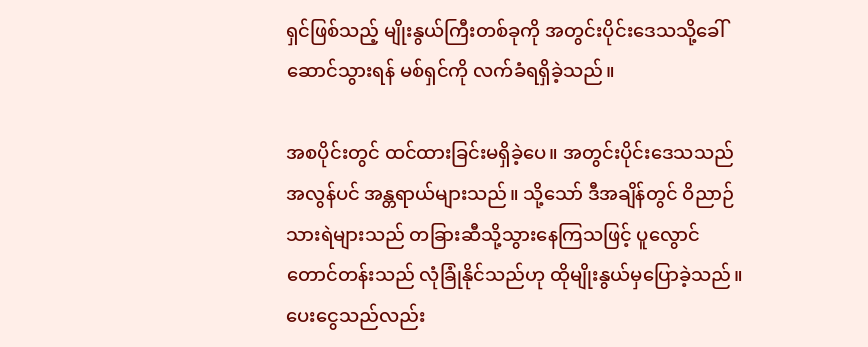ရှင်ဖြစ်သည့် မျိုးနွယ်ကြီးတစ်ခုကို အတွင်းပိုင်းဒေသသို့ခေါ်ဆောင်သွားရန် မစ်ရှင်ကို လက်ခံရရှိခဲ့သည်။

အစပိုင်းတွင် ထင်ထားခြင်းမရှိခဲ့ပေ။ အတွင်းပိုင်းဒေသသည် အလွန်ပင် အန္တရာယ်များသည်။ သို့သော် ဒီအချိန်တွင် ဝိညာဉ်သားရဲများသည် တခြားဆီသို့သွားနေကြသဖြင့် ပူလွောင်တောင်တန်းသည် လုံခြုံနိုင်သည်ဟု ထိုမျိုးနွယ်မှပြောခဲ့သည်။ ပေးငွေသည်လည်း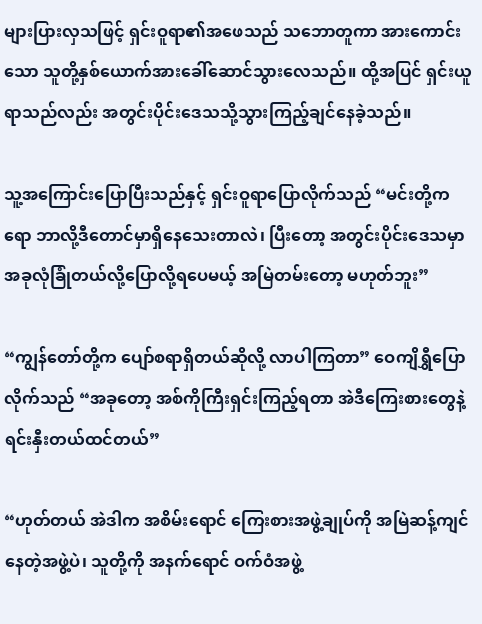များပြားလှသဖြင့် ရှင်းဝူရာ၏အဖေသည် သဘောတူကာ အားကောင်းသော သူတို့နှစ်ယောက်အားခေါ်ဆောင်သွားလေသည်။ ထို့အပြင် ရှင်းယူရာသည်လည်း အတွင်းပိုင်းဒေသသို့သွားကြည့်ချင်နေခဲ့သည်။

သူ့အကြောင်းပြောပြီးသည်နှင့် ရှင်းဝူရာပြောလိုက်သည် “မင်းတို့ကရော ဘာလို့ဒီတောင်မှာရှိနေသေးတာလဲ၊ ပြီးတော့ အတွင်းပိုင်းဒေသမှာ အခုလုံခြုံတယ်လို့ပြောလို့ရပေမယ့် အမြဲတမ်းတော့ မဟုတ်ဘူး”

“ကျွန်တော်တို့က ပျော်စရာရှိတယ်ဆိုလို့ လာပါကြတာ” ဝေကျိရွှီပြောလိုက်သည် “အခုတော့ အစ်ကိုကြီးရှင်းကြည့်ရတာ အဲဒီကြေးစားတွေနဲ့ရင်းနှီးတယ်ထင်တယ်”

“ဟုတ်တယ် အဲဒါက အစိမ်းရောင် ကြေးစားအဖွဲ့ချုပ်ကို အမြဲဆန့်ကျင်နေတဲ့အဖွဲ့ပဲ၊ သူတို့ကို အနက်ရောင် ဝက်ဝံအဖွဲ့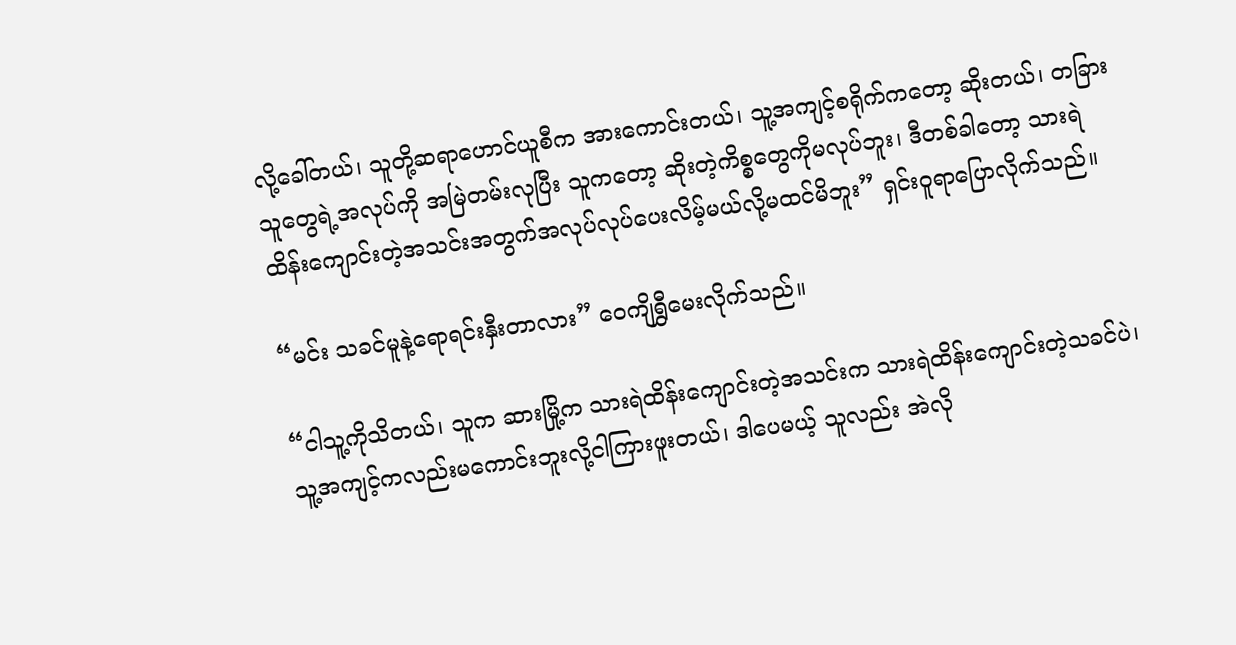လို့ခေါ်တယ်၊ သူတို့ဆရာဟောင်ယူစီက အားကောင်းတယ်၊ သူ့အကျင့်စရိုက်ကတော့ ဆိုးတယ်၊ တခြားသူတွေရဲ့အလုပ်ကို အမြဲတမ်းလုပြီး သူကတော့ ဆိုးတဲ့ကိစ္စတွေကိုမလုပ်ဘူး၊ ဒီတစ်ခါတော့ သားရဲထိန်းကျောင်းတဲ့အသင်းအတွက်အလုပ်လုပ်ပေးလိမ့်မယ်လို့မထင်မိဘူး” ရှင်းဝူရာပြောလိုက်သည်။

“မင်း သခင်မူနဲ့ရောရင်းနှီးတာလား” ဝေကျိရွှီမေးလိုက်သည်။

“ငါသူ့ကိုသိတယ်၊ သူက ဆားမြို့က သားရဲထိန်းကျောင်းတဲ့အသင်းက သားရဲထိန်းကျောင်းတဲ့သခင်ပဲ၊ သူ့အကျင့်ကလည်းမကောင်းဘူးလို့ငါကြားဖူးတယ်၊ ဒါပေမယ့် သူလည်း အဲလို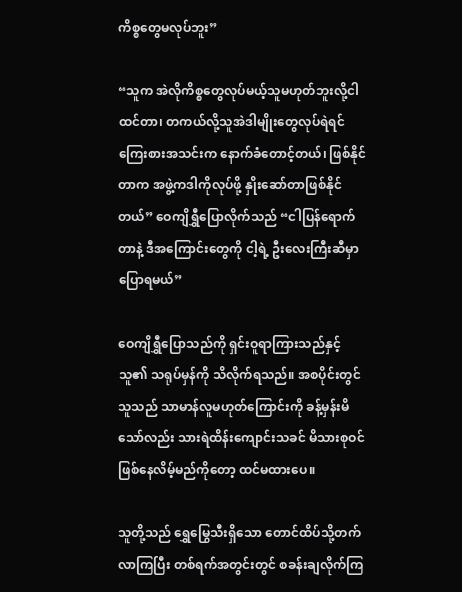ကိစ္စတွေမလုပ်ဘူး”

“သူက အဲလိုကိစ္စတွေလုပ်မယ့်သူမဟုတ်ဘူးလို့ငါထင်တာ၊ တကယ်လို့သူအဲဒါမျိုးတွေလုပ်ရဲရင် ကြေးစားအသင်းက နောက်ခံတောင့်တယ်၊ ဖြစ်နိုင်တာက အဖွဲ့ကဒါကိုလုပ်ဖို့ နှိုးဆော်တာဖြစ်နိုင်တယ်” ဝေကျိရွှီပြောလိုက်သည် “ငါပြန်ရောက်တာနဲ့ ဒီအကြောင်းတွေကို ငါ့ရဲ့ ဦးလေးကြီးဆီမှာပြောရမယ်”

ဝေကျိရွှီပြောသည်ကို ရှင်းဝူရာကြားသည်နှင့် သူ၏ သရုပ်မှန်ကို သိလိုက်ရသည်။ အစပိုင်းတွင် သူသည် သာမာန်လူမဟုတ်ကြောင်းကို ခန့်မှန်းမိသော်လည်း သားရဲထိန်းကျောင်းသခင် မိသားစုဝင်ဖြစ်နေလိမ့်မည်ကိုတော့ ထင်မထားပေ။

သူတို့သည် ရွှေမြွေသီးရှိသော တောင်ထိပ်သို့တက်လာကြပြီး တစ်ရက်အတွင်းတွင် စခန်းချလိုက်ကြ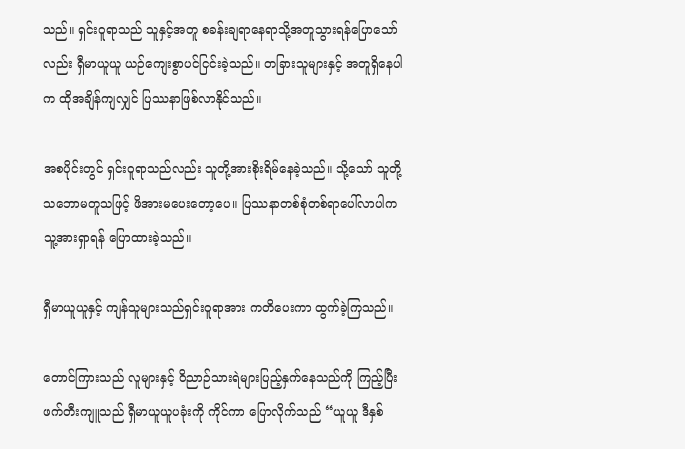သည်။ ရှင်းဝူရာသည် သူနှင့်အတူ စခန်းချရာနေရာသို့အတူသွားရန်ပြောသော်လည်း ရှီမာယူယူ ယဉ်ကျေးစွာပင်ငြင်းခဲ့သည်။ တခြားသူများနှင့် အတူရှိနေပါက ထိုအချိန်ကျလျှင် ပြဿနာဖြစ်လာနိုင်သည်။

အစပိုင်းတွင် ရှင်းဝူရာသည်လည်း သူတို့အားစိုးရိမ်နေခဲ့သည်။ သို့သော် သူတို့သဘောမတူသဖြင့် ဖိအားမပေးတော့ပေ။ ပြဿနာတစ်စုံတစ်ရာပေါ်လာပါက သူ့အားရှာရန် ပြောထားခဲ့သည်။

ရှီမာယူယူနှင့် ကျန်သူများသည်ရှင်းဝူရာအား ကတိပေးကာ ထွက်ခဲ့ကြသည်။

တောင်ကြားသည် လူများနှင့် ဝိညာဉ်သားရဲများပြည့်နှက်နေသည်ကို ကြည့်ပြီး ဖက်တီးကျူသည် ရှီမာယူယူပခုံးကို ကိုင်ကာ ပြောလိုက်သည် “ယူယူ ဒီနှစ်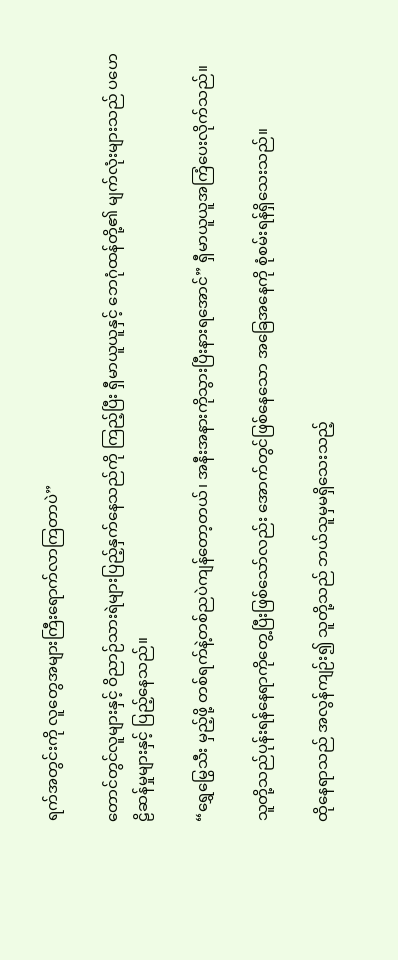ရက်အတွင်းကို လူတွေအများကြီးရောက်လာကြတာပဲ”

တောင်တွင်လူများနှင့် ဝိညာဉ်သားရဲများပြည့်နှက်နေသည်ကို ကြည့်ပြီး ရှီမာယူယူနှင့် ဘေဂုံထန်တို့၏ မျက်လုံးများသည် ပဟေဠိဆန်မှုများနှင့် ပြည့်နေသည်။

“ရွှေမြွေသီး မှည့်ဖို့ တစ်ရက်နဲ့တစ်ညပဲကျန်တော့တယ်၊ အနီးအနားကိုသွားပြီးနားရအောင်” ရှီမာယူယူအကြံပေးလိုက်သည်။

သူတို့သည်ပုန်းရန်နေရာကိုတွေ့ပြီးဖြစ်သော်လည်း အောက်တွင်ဖြစ်နေသော အခြေအနေကို စုံစမ်းရန်ရှိသေးသည်။

ထိုနေရာသည် အလွန်ကျဉ်း၍ သူတို့သည် ဘယ်သူမှမရှိသေးသည့်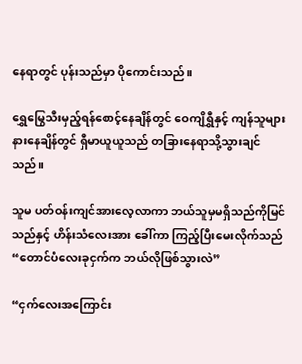နေရာတွင် ပုန်းသည်မှာ ပိုကောင်းသည်။

ရွှေမြွေသီးမှည့်ရန်စောင့်နေချိန်တွင် ဝေကျိရွှီနှင့် ကျန်သူများနားနေချိန်တွင် ရှီမာယူယူသည် တခြားနေရာသို့သွားချင်သည်။

သူမ ပတ်ဝန်းကျင်အားလေ့လာကာ ဘယ်သူမှမရှိသည်ကိုမြင်သည်နှင့် ဟိန်းသံလေးအား ခေါ်ကာ ကြည့်ပြီးမေးလိုက်သည် “တောင်ပံလေးခုငှက်က ဘယ်လိုဖြစ်သွားလဲ”

“ငှက်လေးအကြောင်း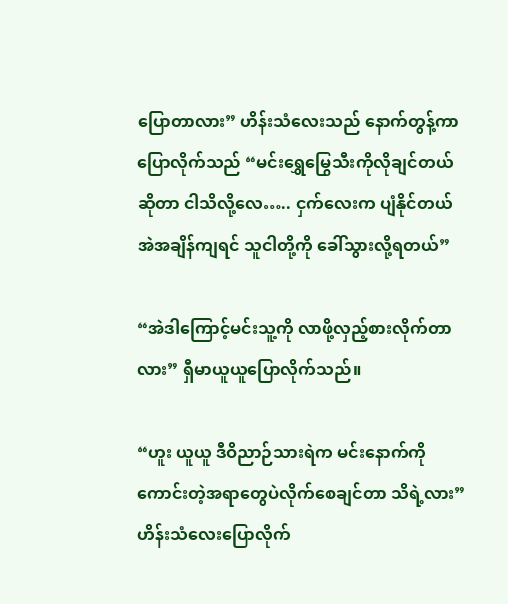ပြောတာလား” ဟိန်းသံလေးသည် နောက်တွန့်ကာပြောလိုက်သည် “မင်းရွှေမြွေသီးကိုလိုချင်တယ်ဆိုတာ ငါသိလို့လေ….. ငှက်လေးက ပျံနိုင်တယ် အဲအချိန်ကျရင် သူငါတို့ကို ခေါ်သွားလို့ရတယ်”

“အဲဒါကြောင့်မင်းသူ့ကို လာဖို့လှည့်စားလိုက်တာလား” ရှီမာယူယူပြောလိုက်သည်။

“ဟူး ယူယူ ဒီဝိညာဉ်သားရဲက မင်းနောက်ကိုကောင်းတဲ့အရာတွေပဲလိုက်စေချင်တာ သိရဲ့လား” ဟိန်းသံလေးပြောလိုက်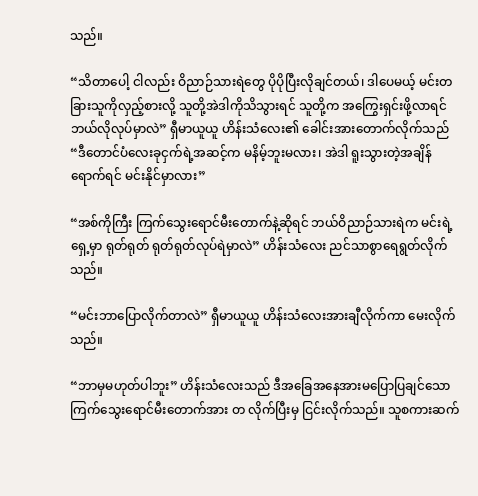သည်။

“သိတာပေါ့ ငါလည်း ဝိညာဉ်သားရဲတွေ ပိုပိုပြီးလိုချင်တယ်၊ ဒါပေမယ့် မင်းတခြားသူကိုလှည့်စားလို့ သူတို့အဲဒါကိုသိသွားရင် သူတို့က အကြွေးရှင်းဖို့လာရင်ဘယ်လိုလုပ်မှာလဲ” ရှီမာယူယူ ဟိန်းသံလေး၏ ခေါင်းအားတောက်လိုက်သည် “ဒီတောင်ပံလေးခုငှက်ရဲ့အဆင့်က မနိမ့်ဘူးမလား၊ အဲဒါ ရူးသွားတဲ့အချိန်ရောက်ရင် မင်းနိုင်မှာလား”

“အစ်ကိုကြီး ကြက်သွေးရောင်မီးတောက်နဲ့ဆိုရင် ဘယ်ဝိညာဉ်သားရဲက မင်းရဲ့ရှေ့မှာ ရုတ်ရုတ် ရုတ်ရုတ်လုပ်ရဲမှာလဲ” ဟိန်းသံလေး ညင်သာစွာရေရွတ်လိုက်သည်။

“မင်းဘာပြောလိုက်တာလဲ” ရှီမာယူယူ ဟိန်းသံလေးအားချီလိုက်ကာ မေးလိုက်သည်။

“ဘာမှမဟုတ်ပါဘူး” ဟိန်းသံလေးသည် ဒီအခြေအနေအားမပြောပြချင်သော ကြက်သွေးရောင်မီးတောက်အား တ လိုက်ပြီးမှ ငြင်းလိုက်သည်။ သူစကားဆက်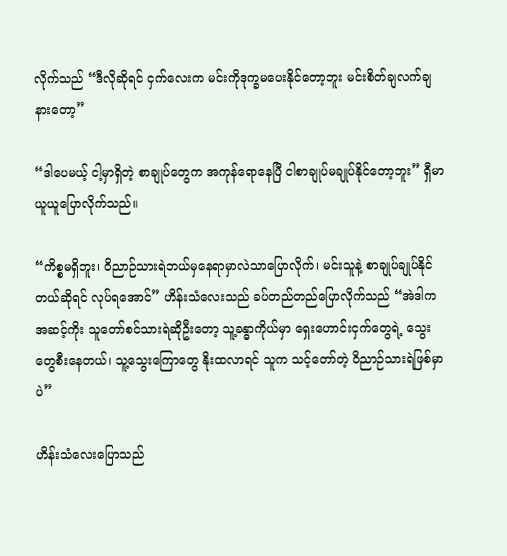လိုက်သည် “ဒီလိုဆိုရင် ငှက်လေးက မင်းကိုဒုက္ခမပေးနိုင်တော့ဘူး မင်းစိတ်ချလက်ချနားတော့”

“ဒါပေမယ့် ငါ့မှာရှိတဲ့ စာချုပ်တွေက အကုန်ရောနေပြီ ငါစာချုပ်မချုပ်နိုင်တော့ဘူး” ရှီမာယူယူပြောလိုက်သည်။

“ကိစ္စမရှိဘူး၊ ဝိညာဉ်သားရဲဘယ်မှနေရာမှာလဲသာပြောလိုက်၊ မင်းသူနဲ့ စာချုပ်ချုပ်နိုင်တယ်ဆိုရင် လုပ်ရအောင်” ဟိန်းသံလေးသည် ခပ်တည်တည်ပြောလိုက်သည် “အဲဒါက အဆင့်ကိုး သူတော်စင်သားရဲဆိုဦးတော့ သူ့ခန္ဓာကိုယ်မှာ ရှေးဟောင်းငှက်တွေရဲ့ သွေးတွေစီးနေတယ်၊ သူ့သွေးကြောတွေ နိုးထလာရင် သူက သင့်တော်တဲ့ ဝိညာဉ်သားရဲဖြစ်မှာပဲ”

ဟိန်းသံလေးပြောသည်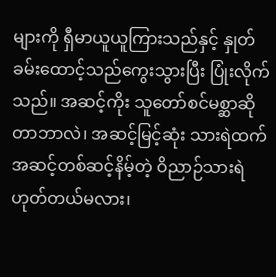များကို ရှီမာယူယူကြားသည်နှင့် နှုတ်ခမ်းထောင့်သည်ကွေးသွားပြီး ပြုံးလိုက်သည်။ အဆင့်ကိုး သူတော်စင်မစ္ဆာဆိုတာဘာလဲ၊ အဆင့်မြင့်ဆုံး သားရဲထက်အဆင့်တစ်ဆင့်နိမ့်တဲ့ ဝိညာဉ်သားရဲ ဟုတ်တယ်မလား၊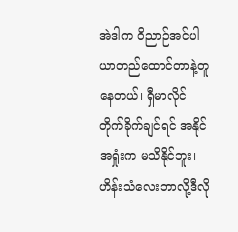အဲဒါက ဝိညာဉ်အင်ပါယာတည်ထောင်တာနဲ့တူနေတယ်၊ ရှီမာလိုင်တိုက်ခိုက်ချင်ရင် အနိုင်အရှုံးက မသိနိုင်ဘူး၊ ဟိန်းသံလေးဘာလို့ဒီလို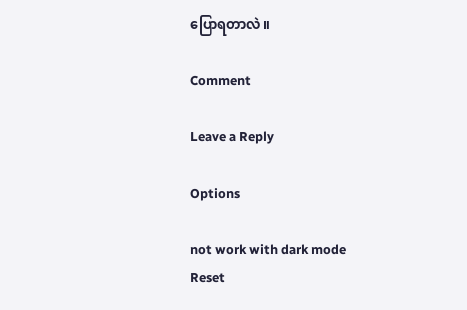ပြောရတာလဲ။

Comment

Leave a Reply

Options

not work with dark mode
Reset